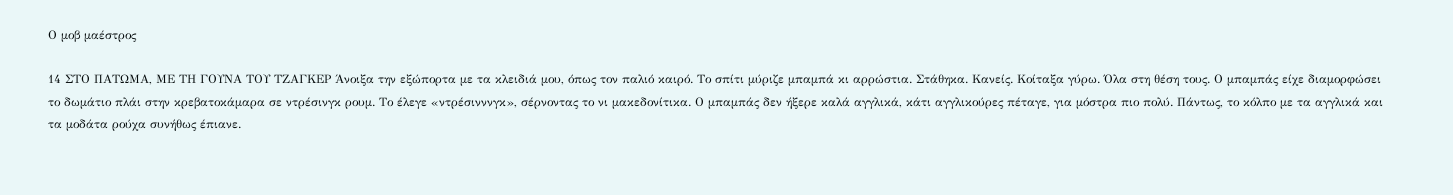Ο μοβ μαέστρος

14 ΣΤΟ ΠΑΤΩΜΑ, ΜΕ ΤΗ ΓΟΥΝΑ ΤΟΥ ΤΖΑΓΚΕΡ Άνοιξα την εξώπορτα με τα κλειδιά μου, όπως τον παλιό καιρό. Το σπίτι μύριζε μπαμπά κι αρρώστια. Στάθηκα. Κανείς. Κοίταξα γύρω. Όλα στη θέση τους. Ο μπαμπάς είχε διαμορφώσει το δωμάτιο πλάι στην κρεβατοκάμαρα σε ντρέσινγκ ρουμ. Το έλεγε «ντρέσινννγκ», σέρνοντας το νι μακεδονίτικα. Ο μπαμπάς δεν ήξερε καλά αγγλικά, κάτι αγγλικούρες πέταγε, για μόστρα πιο πολύ. Πάντως, το κόλπο με τα αγγλικά και τα μοδάτα ρούχα συνήθως έπιανε.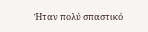Ήταν πολύ σπαστικό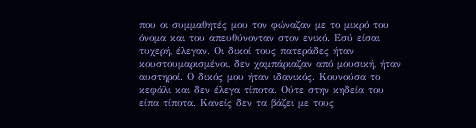που οι συμμαθητές μου τον φώναζαν με το μικρό του όνομα και του απευθύνονταν στον ενικό. Εσύ είσαι τυχερή, έλεγαν. Οι δικοί τους πατεράδες ήταν κουστουμαρισμένοι, δεν χαμπάριαζαν από μουσική, ήταν αυστηροί. Ο δικός μου ήταν ιδανικός. Κουνούσα το κεφάλι και δεν έλεγα τίποτα. Ούτε στην κηδεία του είπα τίποτα. Κανείς δεν τα βάζει με τους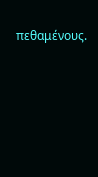πεθαμένους.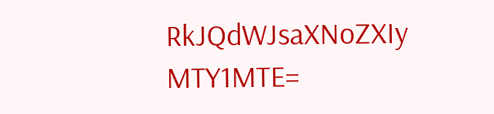RkJQdWJsaXNoZXIy MTY1MTE=